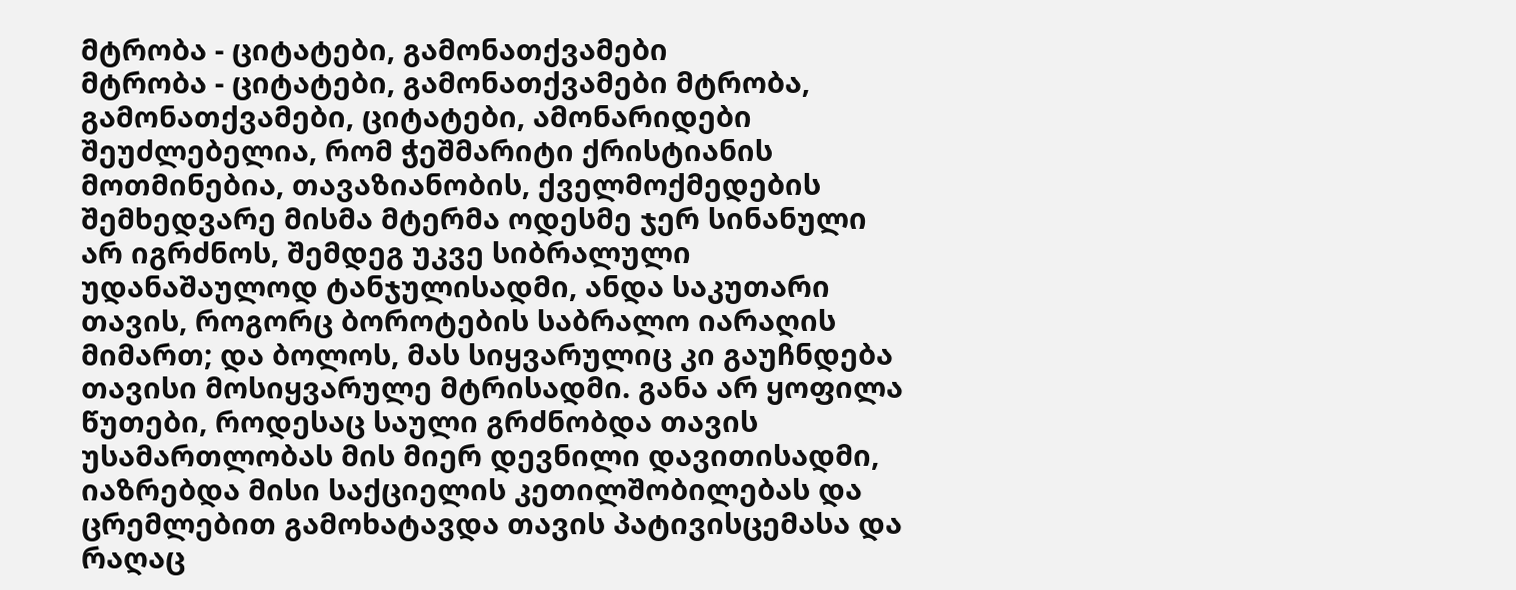მტრობა - ციტატები, გამონათქვამები
მტრობა - ციტატები, გამონათქვამები მტრობა, გამონათქვამები, ციტატები, ამონარიდები
შეუძლებელია, რომ ჭეშმარიტი ქრისტიანის მოთმინებია, თავაზიანობის, ქველმოქმედების შემხედვარე მისმა მტერმა ოდესმე ჯერ სინანული არ იგრძნოს, შემდეგ უკვე სიბრალული უდანაშაულოდ ტანჯულისადმი, ანდა საკუთარი თავის, როგორც ბოროტების საბრალო იარაღის მიმართ; და ბოლოს, მას სიყვარულიც კი გაუჩნდება თავისი მოსიყვარულე მტრისადმი. განა არ ყოფილა წუთები, როდესაც საული გრძნობდა თავის უსამართლობას მის მიერ დევნილი დავითისადმი, იაზრებდა მისი საქციელის კეთილშობილებას და ცრემლებით გამოხატავდა თავის პატივისცემასა და რაღაც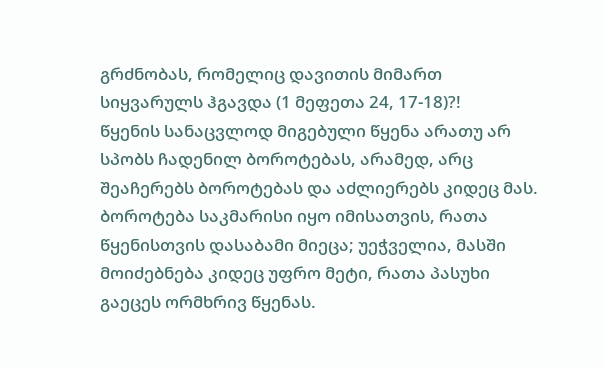გრძნობას, რომელიც დავითის მიმართ სიყვარულს ჰგავდა (1 მეფეთა 24, 17-18)?!
წყენის სანაცვლოდ მიგებული წყენა არათუ არ სპობს ჩადენილ ბოროტებას, არამედ, არც შეაჩერებს ბოროტებას და აძლიერებს კიდეც მას. ბოროტება საკმარისი იყო იმისათვის, რათა წყენისთვის დასაბამი მიეცა; უეჭველია, მასში მოიძებნება კიდეც უფრო მეტი, რათა პასუხი გაეცეს ორმხრივ წყენას.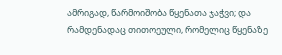ამრიგად, წარმოიშობა წყენათა ჯაჭვი; და რამდენადაც თითოეული, რომელიც წყენაზე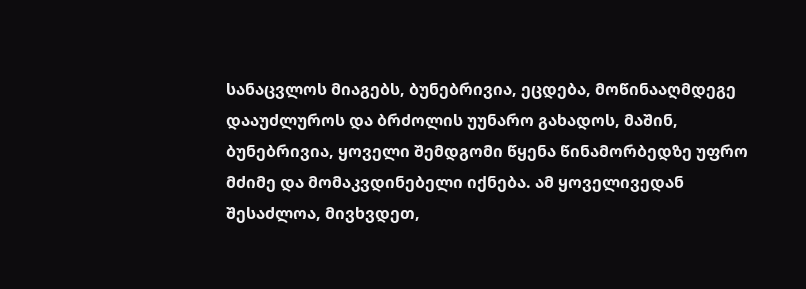სანაცვლოს მიაგებს, ბუნებრივია, ეცდება, მოწინააღმდეგე დააუძლუროს და ბრძოლის უუნარო გახადოს, მაშინ, ბუნებრივია, ყოველი შემდგომი წყენა წინამორბედზე უფრო მძიმე და მომაკვდინებელი იქნება. ამ ყოველივედან შესაძლოა, მივხვდეთ,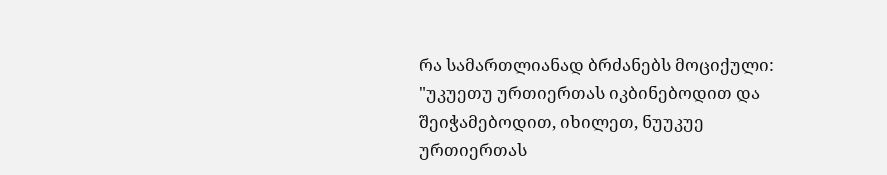რა სამართლიანად ბრძანებს მოციქული: "უკუეთუ ურთიერთას იკბინებოდით და შეიჭამებოდით, იხილეთ, ნუუკუე ურთიერთას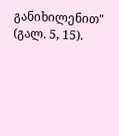განიხილენით" (გალ. 5, 15).